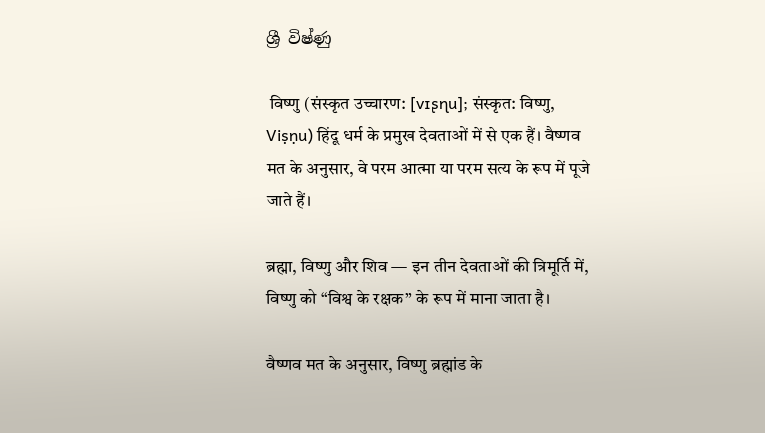ශ්‍රී විෂ්ණු

 विष्णु (संस्कृत उच्चारण: [vɪʂɳu]; संस्कृत: विष्णु, Viṣṇu) हिंदू धर्म के प्रमुख देवताओं में से एक हैं। वैष्णव मत के अनुसार, वे परम आत्मा या परम सत्य के रूप में पूजे जाते हैं।

ब्रह्मा, विष्णु और शिव — इन तीन देवताओं की त्रिमूर्ति में, विष्णु को “विश्व के रक्षक” के रूप में माना जाता है।

वैष्णव मत के अनुसार, विष्णु ब्रह्मांड के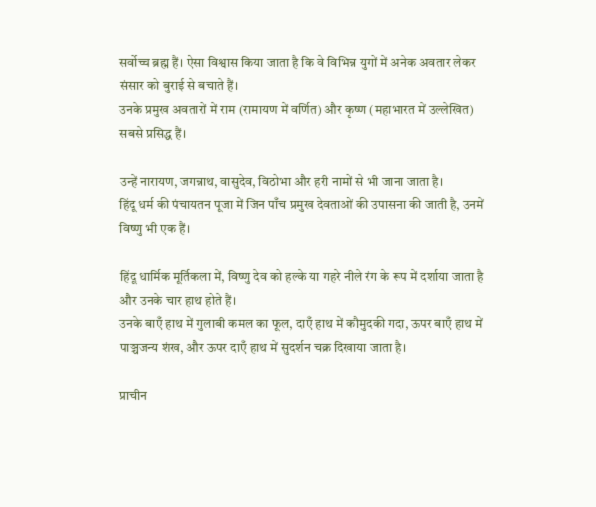सर्वोच्च ब्रह्म हैं। ऐसा विश्वास किया जाता है कि वे विभिन्न युगों में अनेक अवतार लेकर संसार को बुराई से बचाते हैं।
उनके प्रमुख अवतारों में राम (रामायण में वर्णित) और कृष्ण (महाभारत में उल्लेखित) सबसे प्रसिद्ध हैं।

उन्हें नारायण, जगन्नाथ, वासुदेव, विठोभा और हरी नामों से भी जाना जाता है।
हिंदू धर्म की पंचायतन पूजा में जिन पाँच प्रमुख देवताओं की उपासना की जाती है, उनमें विष्णु भी एक हैं।

हिंदू धार्मिक मूर्तिकला में, विष्णु देव को हल्के या गहरे नीले रंग के रूप में दर्शाया जाता है और उनके चार हाथ होते हैं।
उनके बाएँ हाथ में गुलाबी कमल का फूल, दाएँ हाथ में कौमुदकी गदा, ऊपर बाएँ हाथ में पाञ्चजन्य शंख, और ऊपर दाएँ हाथ में सुदर्शन चक्र दिखाया जाता है।

प्राचीन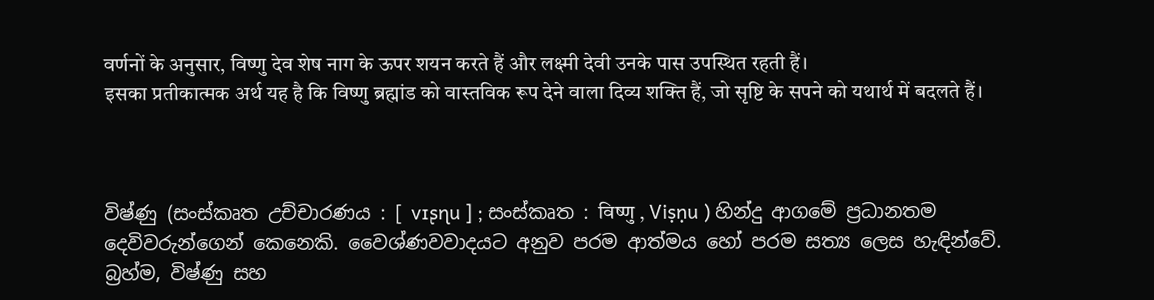वर्णनों के अनुसार, विष्णु देव शेष नाग के ऊपर शयन करते हैं और लक्ष्मी देवी उनके पास उपस्थित रहती हैं।
इसका प्रतीकात्मक अर्थ यह है कि विष्णु ब्रह्मांड को वास्तविक रूप देने वाला दिव्य शक्ति हैं, जो सृष्टि के सपने को यथार्थ में बदलते हैं।



විෂ්ණු (සංස්කෘත උච්චාරණය : [ vɪʂɳu ] ; සංස්කෘත : विष्णु , Viṣṇu ) හින්දු ආගමේ ප්‍රධානතම දෙවිවරුන්ගෙන් කෙනෙකි. වෛශ්ණවවාදයට අනුව පරම ආත්මය හෝ පරම සත්‍ය ලෙස හැඳින්වේ. බ්‍රහ්ම, විෂ්ණු සහ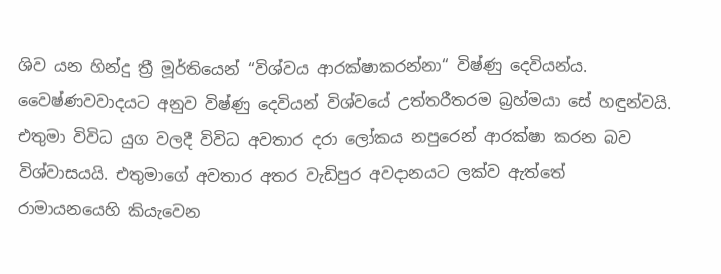ශිව යන හින්දු ත්‍රී මූර්තියෙන් ‘‘විශ්වය ආරක්ෂාකරන්නා“ විෂ්ණු දෙවියන්ය. වෛෂ්ණවවාදයට අනුව විෂ්ණු දෙවියන් විශ්වයේ උත්තරීතරම බ්‍රහ්මයා සේ හඳුන්වයි. එතුමා විවිධ යුග වලදී විවිධ අවතාර දරා ලෝකය නපුරෙන් ආරක්ෂා කරන බව විශ්වාසයයි. එතුමාගේ අවතාර අතර වැඩිපුර අවදානයට ලක්ව ඇත්තේ රාමායනයෙහි කියැවෙන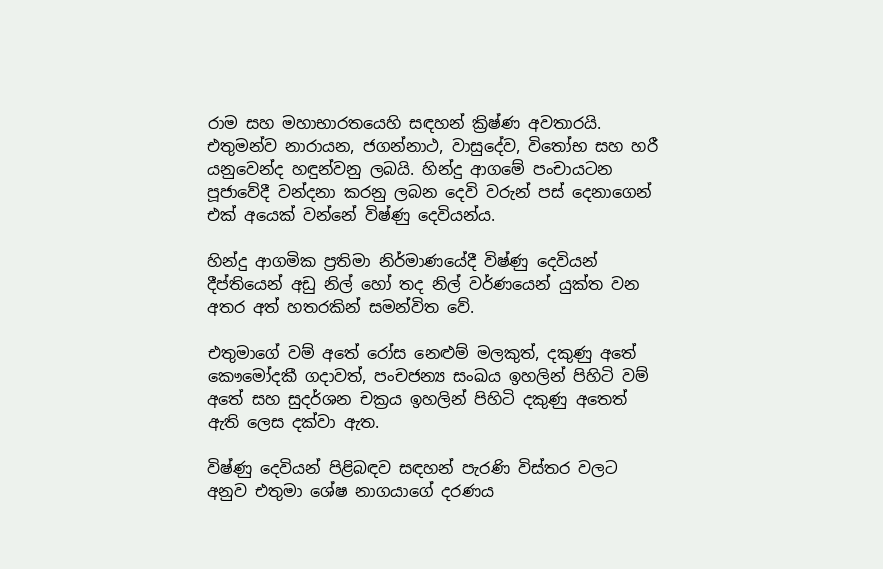රාම සහ මහාභාරතයෙහි සඳහන් ක්‍රිෂ්ණ අවතාරයි. එතුමන්ව නාරායන, ජගන්නාථ, වාසුදේව, විතෝභ සහ හරී යනුවෙන්ද හඳුන්වනු ලබයි. හින්දු ආගමේ පංචායටන පූජාවේදී වන්දනා කරනු ලබන දෙවි වරුන් පස් දෙනාගෙන් එක් අයෙක් වන්නේ විෂ්ණු දෙවියන්ය.

හින්දු ආගමික ප්‍රතිමා නිර්මාණයේදී විෂ්ණු දෙවියන් දීප්තියෙන් අඩු නිල් හෝ තද නිල් වර්ණයෙන් යුක්ත වන අතර අත් හතරකින් සමන්විත වේ.

එතුමාගේ වම් අතේ රෝස නෙළුම් මලකුත්, දකුණු අතේ කෞමෝදකී ගදාවත්, පංචජන්‍ය සංඛය ඉහලින් පිහිටි වම් අතේ සහ සුදර්ශන චක්‍රය ඉහලින් පිහිටි දකුණු අතෙත් ඇති ලෙස දක්වා ඇත.

විෂ්ණු දෙවියන් පිළිබඳව සඳහන් පැරණි විස්තර වලට අනුව එතුමා ශේෂ නාගයාගේ දරණය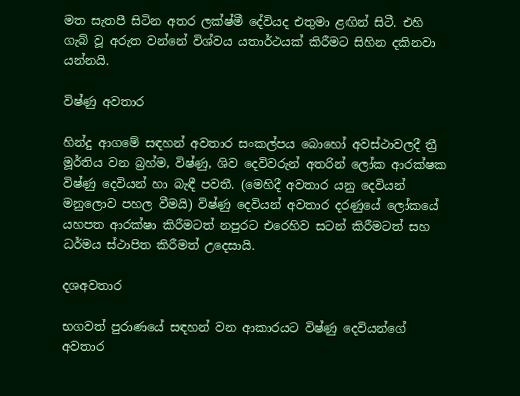මත සැතපී සිටින අතර ලක්ෂ්මී දේවියද එතුමා ළඟින් සිටී. එහි ගැබ් වූ අරුත වන්නේ විශ්වය යතාර්ථයක් කිරීමට සිහින දකිනවා යන්නයි.

විෂ්ණු අවතාර

හින්දු ආගමේ සඳහන් අවතාර සංකල්පය බොහෝ අවස්ථාවලදී ත්‍රී මූර්තිය වන බ්‍රහ්ම, විෂ්ණු, ශිව දෙවිවරුන් අතරින් ලෝක ආරක්ෂක විෂ්ණු දෙවියන් හා බැඳී පවතී. (මෙහිදී අවතාර යනු දෙවියන් මනුලොව පහල වීමයි) විෂ්ණු දෙවියන් අවතාර දරණුයේ ලෝකයේ යහපත ආරක්ෂා කිරීමටත් නපුරට එරෙහිව සටන් කිරීමටත් සහ ධර්මය ස්ථාපිත කිරීමත් උදෙසායි.

දශඅවතාර

භගවත් පුරාණයේ සඳහන් වන ආකාරයට විෂ්ණු දෙවියන්ගේ අවතාර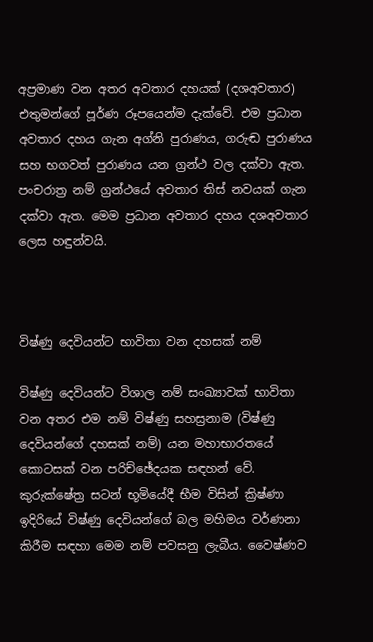අප්‍රමාණ වන අතර අවතාර දහයක් (දශඅවතාර) එතුමන්ගේ පූර්ණ රූපයෙන්ම දැක්වේ. එම ප්‍රධාන අවතාර දහය ගැන අග්නි පුරාණය, ගරුඬ පුරාණය සහ භගවත් පුරාණය යන ග්‍රන්ථ වල දක්වා ඇත. පංචරාත්‍ර නම් ග්‍රන්ථයේ අවතාර තිස් නවයක් ගැන දක්වා ඇත. මෙම ප්‍රධාන අවතාර දහය දශඅවතාර ලෙස හඳුන්වයි.



විෂ්ණු දෙවියන්ට භාවිතා වන දහසක් නම්

විෂ්ණු දෙවියන්ට විශාල නම් සංඛ්‍යාවක් භාවිතා වන අතර එම නම් විෂ්ණු සහස්‍රනාම (විෂ්ණු දෙවියන්ගේ දහසක් නම්) යන මහාභාර‍තයේ කොටසක් වන පරිච්ඡේදයක සඳහන් වේ. කුරුක්ෂේත්‍ර සටන් භූමියේදී භීම විසින් ක්‍රිෂ්ණා ඉදිරියේ විෂ්ණු දෙවියන්ගේ බල මහිමය වර්ණනා කිරීම සඳහා මෙම නම් පවසනු ලැබීය. වෛෂ්ණව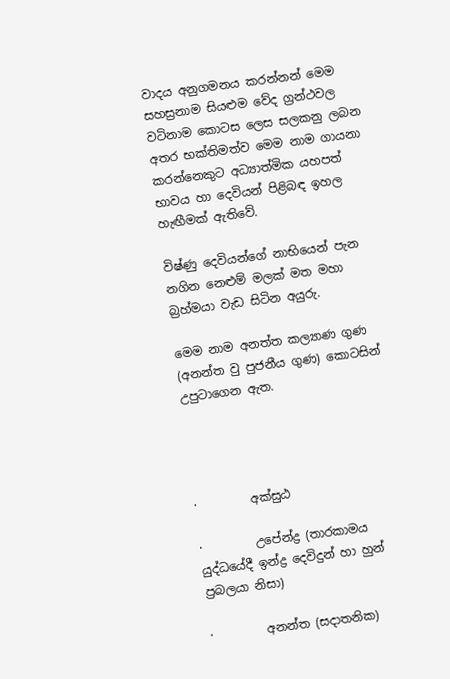වාදය අනුගමනය කරන්නන් මෙම සහස්‍රනාම සියළුම වේද ග්‍රන්ථවල වටිනාම කොටස ලෙස සලකනු ලබන අතර භක්තිමත්ව මෙම නාම ගායනා කරන්නෙකුට අධ්‍යාත්මික යහපත් භාවය හා දෙවියන් පිළිබඳ ඉහල හැඟීමක් ඇතිවේ.

විෂ්ණු දෙවියන්ගේ නාභියෙන් පැන නගින නෙළුම් මලක් මත මහා බ්‍රහ්මයා වැඩ සිටින අයුරු.

මෙම නාම අනත්ත කල්‍යාණ ගුණ (අනන්ත වු පුජනීය ගුණ) කොටසින් උපුටාගෙන ඇත.




·         අක්සුඨ

·         උපේන්ද්‍ර (තාරකාමය යුද්ධයේදී ඉන්ද්‍ර දෙවිදුන් හා හුන් ප්‍රබලයා නිසා)

·         අනන්ත (සදාතනික)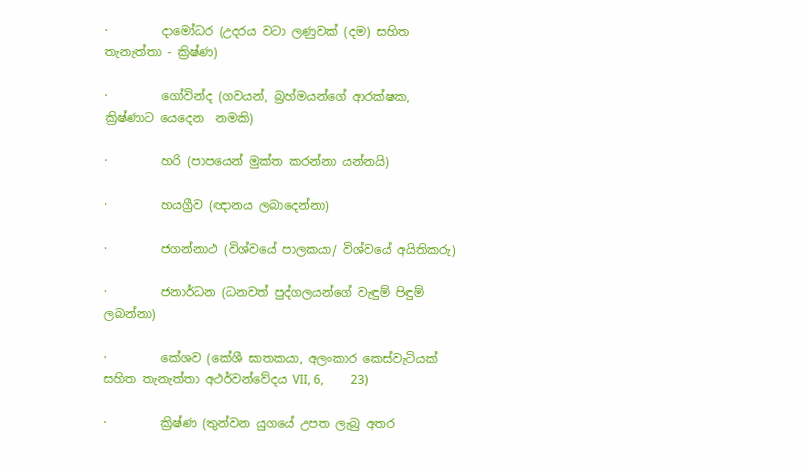·         දාමෝධර (උදරය වටා ලණුවක් (දම) සහිත තැනැත්තා - ක්‍රිෂ්ණ)

·         ගෝවින්ද (ගවයන්, බ්‍රහ්මයන්ගේ ආරක්ෂක, ක්‍රිෂ්ණාට ‍යෙදෙන  නමකි)

·         හරි (පාපයෙන් මුක්ත කරන්නා යන්නයි)

·         හයග්‍රීව (ඥානය ලබාදෙන්නා)

·         ජගන්නාථ (විශ්වයේ පාලකයා/ විශ්වයේ අයිතිකරු)

·         ජනාර්ධන (ධනවත් පුද්ගලයන්ගේ වැඳුම් පිඳුම් ලබන්නා)

·         කේශව (කේශී ඝාතකයා, අලංකාර කෙස්වැටියක් සහිත තැනැත්තා අථර්වන්වේදය VII, 6,         23)

·         ක්‍රිෂ්ණ (තුන්වන යුගයේ උපත ලැබු අතර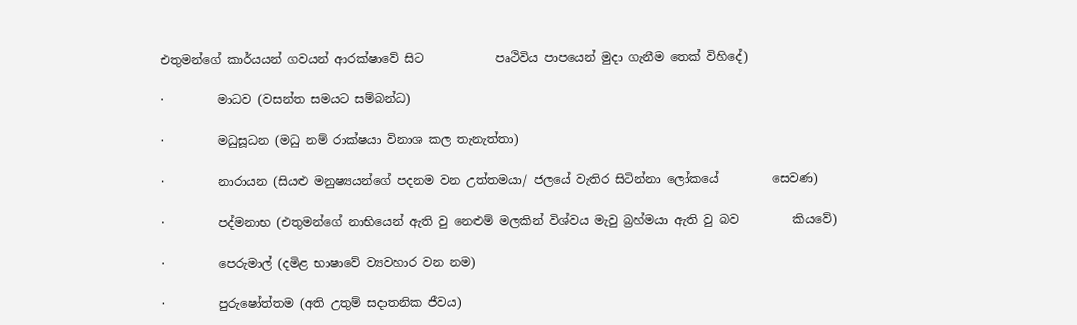එතුමන්ගේ කාර්යයන් ගවයන් ආරක්ෂාවේ සිට            පෘථිවිය පාපයෙන් මුදා ගැනීම තෙක් විහිදේ)

·         මාධව (වසන්ත සමයට සම්බන්ධ)

·         මධුසූධන (මධු නම් රාක්ෂයා විනාශ කල තැනැත්තා)

·         නාරායන (සියළු මනුෂ්‍යයන්ගේ පදනම වන උත්තමයා/ ජලයේ වැතිර සිටින්නා ලෝකයේ         සෙවණ)

·         පද්මනාභ (එතුමන්ගේ නාභියෙන් ඇති වු නෙළුම් මලකින් විශ්වය මැවු බ්‍රහ්මයා ඇති වු බව         කියවේ)

·         පෙරුමාල් (දමිළ භාෂාවේ ව්‍යවහාර වන නම)

·         පුරුෂෝත්තම (අති උතුම් ‍සදාතනික ජීවය)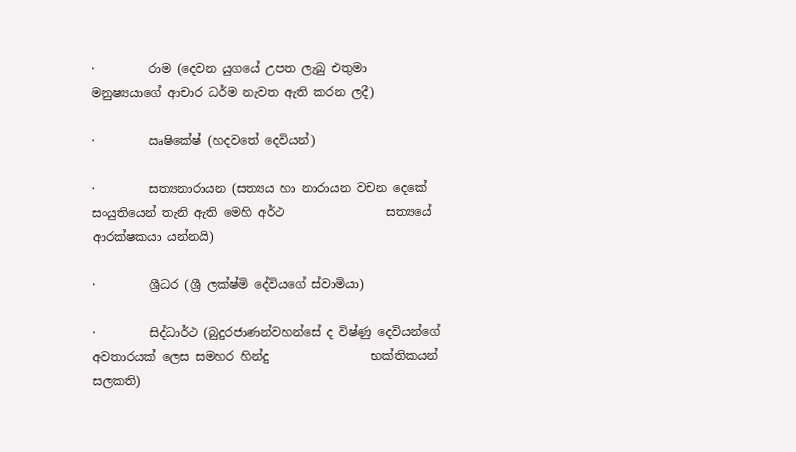·         රාම (දෙවන යුගයේ උපත ලැබු එතුමා මනුෂ්‍යයාගේ ආචාර ධර්ම නැවත ඇති කරන ලදී)

·         ඍෂිකේෂ් (හදවතේ දෙවියන්)

·         සත්‍යනාරායන (සත්‍යය හා නාරායන වචන දෙකේ සංයුතියෙන් තැනි ඇති මෙහි අර්ථ                 සත්‍යයේ ආරක්ෂකයා යන්නයි)

·         ශ්‍රීධර (ශ්‍රී ලක්ෂ්මි දේවියගේ ස්වාමියා)

·         සිද්ධාර්ථ (බුදුරජාණන්වහන්සේ ද විෂ්ණු දෙවියන්ගේ අවතාරයක් ලෙස සමහර හින්දු                 භක්තිකයන් සලකති)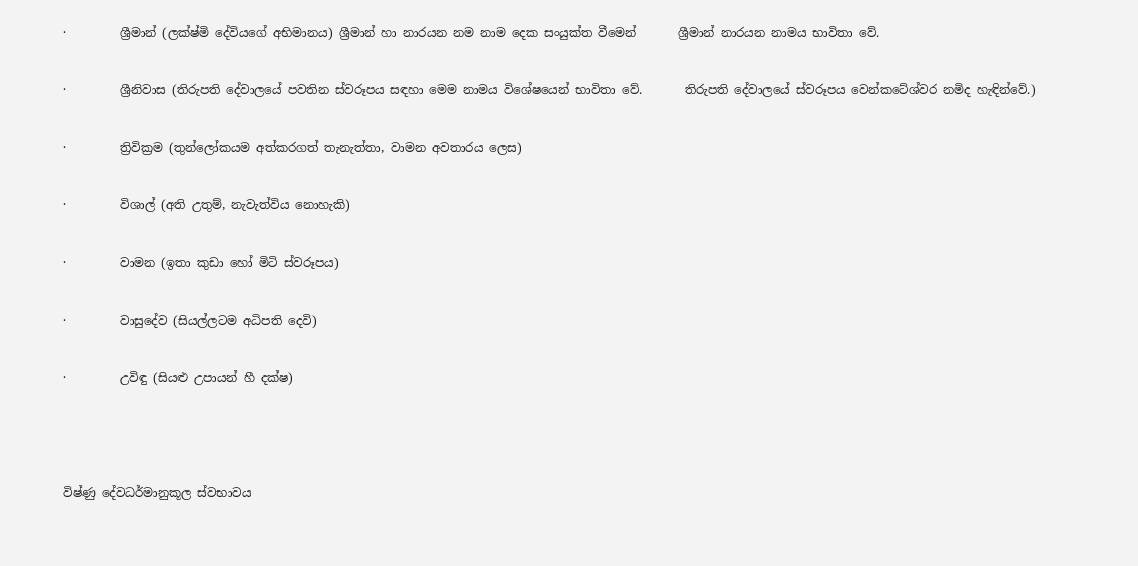·         ශ්‍රීමාන් (ලක්ෂ්මි දේවියගේ අභිමානය) ශ්‍රීමාන් හා නාරයන නම නාම දෙක සංයුක්ත වීමෙන්       ශ්‍රීමාන් නාරයන නාමය භාවිතා වේ.

·         ශ්‍රීනිවාස (තිරුපති දේවාලයේ පවතින ස්වරූපය සඳහා මෙම නාමය විශේෂයෙන් භාවිතා වේ.       තිරුපති දේවාලයේ ස්වරූපය වෙන්කටේශ්වර නමිද හැඳින්වේ.)

·         ත්‍රිවික්‍රම (තුන්ලෝකයම අත්කරගත් තැනැත්තා, වාමන අවතාරය ලෙස)

·         විශාල් (අති උතුම්, නැවැත්විය නොහැකි)

·         වාමන (ඉතා කුඩා හෝ මිටි ස්වරූපය)

·         වාසුදේව (සියල්ලටම අධිපති දෙවි)

·         උවිඳු (සියළු උපායන් හී දක්ෂ)



විෂ්ණු දේවධර්මානුකූල ස්වභාවය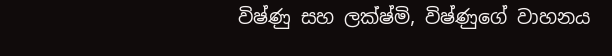විෂ්ණු සහ ලක්ෂ්මි, විෂ්ණුගේ වාහනය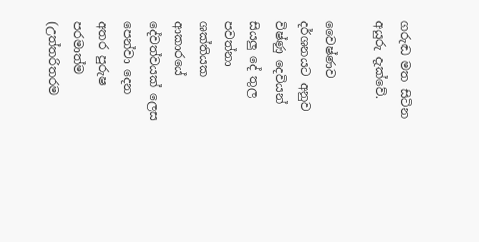ගරුඬ මත සිටින අයුරු දැක්වේ.

වෛෂ්ණව දර්ශනයට අනුව විෂ්ණු දෙවියන් සියලු දේ තුල පවත්නා ශක්තියක ආකාරයේ දේවත්වයක් ලෙස පෙන්වා දෙන අතර පුරුෂ පරමාත්ම (උත්තරිතරම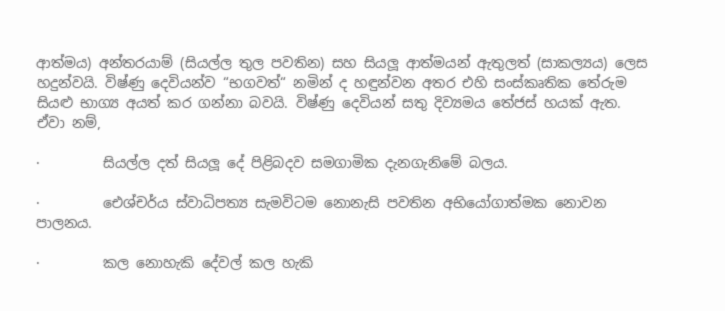ආත්මය) අන්තරයාම් (සියල්ල තුල පවතින) සහ සියලූ ආත්මයන් ඇතුලත් (සාකල්‍යය) ලෙස හදුන්වයි. විෂ්ණු දෙවියන්ව “භගවත්“ නමින් ද හඳුන්වන අතර එහි සංස්කෘතික තේරුම සියළු භාග්‍ය අයත් කර ගන්නා බවයි. විෂ්ණු දෙවියන් සතු දිව්‍යමය තේජස් හයක් ඇත. ඒවා නම්,

·         සියල්ල දත් සියලූ දේ පිළිබදව සමගාමික දැනගැනිමේ බලය.

·         ඓශ්චර්ය ස්වාධිපත්‍ය සැමවිටම නොනැසි පවතින අභියෝගාත්මක නොවන පාලනය.

·         කල නොහැකි දේවල් කල හැකි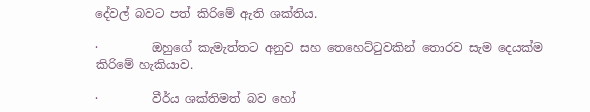දේවල් බවට පත් කිරිමේ ඇති ශක්තිය.

·         ඔහුගේ කැමැත්තට අනුව සහ තෙහෙට්ටුවකින් තොරව සැම දෙයක්ම කිරිමේ හැකියාව.

·         වීර්ය ශක්තිමත් බව හෝ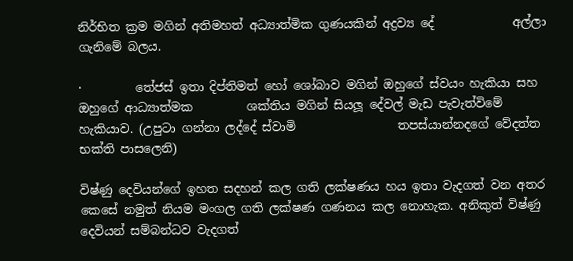නිර්භිත ක්‍රම මගින් අතිමහත් අධ්‍යාත්මික ගුණයකින් අද්‍රව්‍ය දේ             අල්ලා ගැනිමේ බලය.

·         තේජස් ඉතා දිප්තිමත් හෝ ශෝබාව මගින් ඔහුගේ ස්වයං හැකියා සහ ඔහුගේ ආධ්‍යාත්මක         ශක්තිය මගින් සියලූ දේවල් මැඩ පැවැත්විමේ හැකියාව. (උපුටා ගන්නා ලද්දේ ස්වාමි                 තපස්යාන්නදගේ වේදත්ත භක්ති පාසලෙනි)

විෂ්ණු දෙවියන්ගේ ඉහත සදහන් කල ගති ලක්ෂණය හය ඉතා වැදගත් වන අතර කෙසේ නමුත් නියම මංගල ගති ලක්ෂණ ගණනය කල නොහැක. අනිකුත් විෂ්ණු දෙවියන් සම්බන්ධව වැදගත්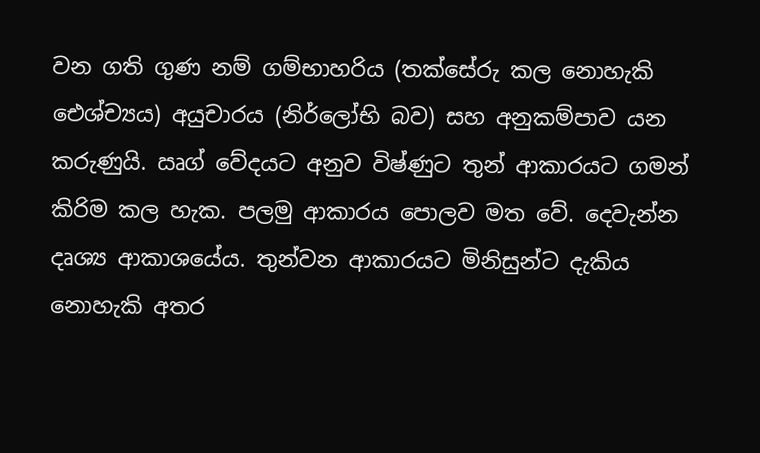වන ගති ගුණ නම් ගම්භාහරිය (තක්සේරු කල නොහැකි ඓශ්ච්‍යය) අයුචාරය (නිර්ලෝභි බව) සහ අනුකම්පාව යන කරුණුයි. ඍග් වේදයට අනුව විෂ්ණුට තුන් ආකාරයට ගමන් කිරිම කල හැක. පලමු ආකාරය පොලව මත වේ. දෙවැන්න දෘශ්‍ය ආකාශයේය. තුන්වන ආකාරයට මිනිසුන්ට දැකිය නොහැකි අතර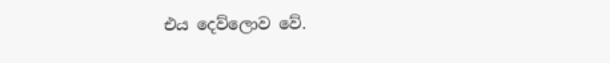එය දෙව්ලොව වේ.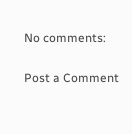No comments:

Post a Comment